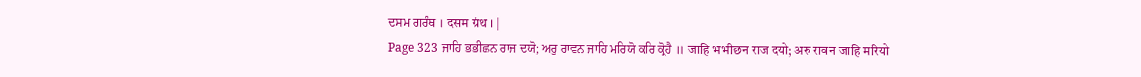ਦਸਮ ਗਰੰਥ । दसम ग्रंथ । |
Page 323 ਜਾਹਿ ਭਭੀਛਨ ਰਾਜ ਦਯੋ; ਅਰੁ ਰਾਵਨ ਜਾਹਿ ਮਰਿਯੋ ਕਰਿ ਕ੍ਰੋਹੈ ॥ जाहि भभीछन राज दयो; अरु रावन जाहि मरियो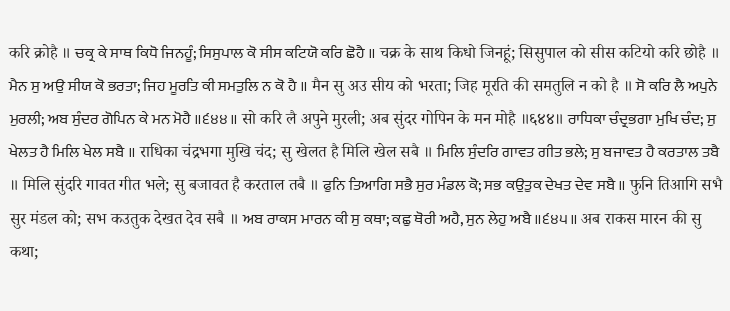करि क्रोहै ॥ ਚਕ੍ਰ ਕੇ ਸਾਥ ਕਿਧੋ ਜਿਨਹੂੰ; ਸਿਸੁਪਾਲ ਕੋ ਸੀਸ ਕਟਿਯੋ ਕਰਿ ਛੋਹੈ ॥ चक्र के साथ किधो जिनहूं; सिसुपाल को सीस कटियो करि छोहै ॥ ਮੈਨ ਸੁ ਅਉ ਸੀਯ ਕੋ ਭਰਤਾ; ਜਿਹ ਮੂਰਤਿ ਕੀ ਸਮਤੁਲਿ ਨ ਕੋ ਹੈ ॥ मैन सु अउ सीय को भरता; जिह मूरति की समतुलि न को है ॥ ਸੋ ਕਰਿ ਲੈ ਅਪੁਨੇ ਮੁਰਲੀ; ਅਬ ਸੁੰਦਰ ਗੋਪਿਨ ਕੇ ਮਨ ਮੋਹੈ ॥੬੪੪॥ सो करि लै अपुने मुरली; अब सुंदर गोपिन के मन मोहै ॥६४४॥ ਰਾਧਿਕਾ ਚੰਦ੍ਰਭਗਾ ਮੁਖਿ ਚੰਦ; ਸੁ ਖੇਲਤ ਹੈ ਮਿਲਿ ਖੇਲ ਸਬੈ ॥ राधिका चंद्रभगा मुखि चंद; सु खेलत है मिलि खेल सबै ॥ ਮਿਲਿ ਸੁੰਦਰਿ ਗਾਵਤ ਗੀਤ ਭਲੇ; ਸੁ ਬਜਾਵਤ ਹੈ ਕਰਤਾਲ ਤਬੈ ॥ मिलि सुंदरि गावत गीत भले; सु बजावत है करताल तबै ॥ ਫੁਨਿ ਤਿਆਗਿ ਸਭੈ ਸੁਰ ਮੰਡਲ ਕੋ; ਸਭ ਕਉਤੁਕ ਦੇਖਤ ਦੇਵ ਸਬੈ ॥ फुनि तिआगि सभै सुर मंडल को; सभ कउतुक देखत देव सबै ॥ ਅਬ ਰਾਕਸ ਮਾਰਨ ਕੀ ਸੁ ਕਥਾ; ਕਛੁ ਥੋਰੀ ਅਹੈ, ਸੁਨ ਲੇਹੁ ਅਬੈ ॥੬੪੫॥ अब राकस मारन की सु कथा;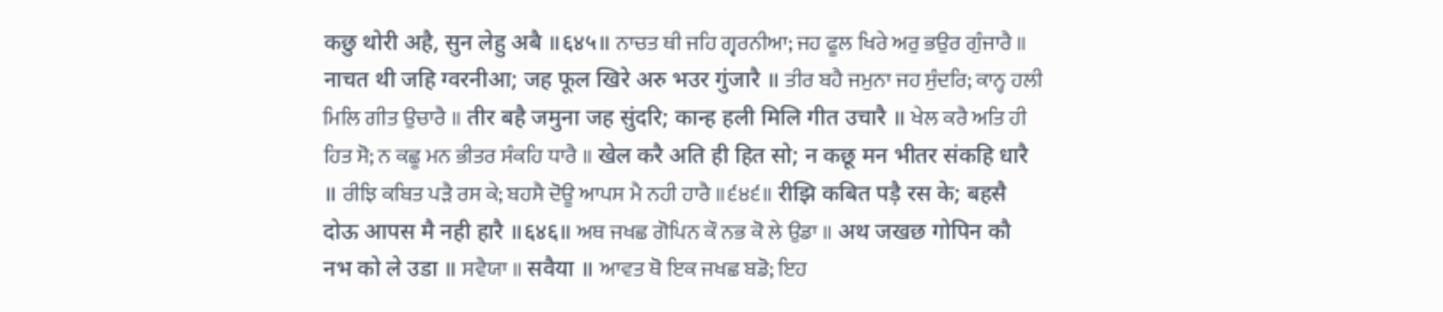कछु थोरी अहै, सुन लेहु अबै ॥६४५॥ ਨਾਚਤ ਥੀ ਜਹਿ ਗ੍ਵਰਨੀਆ; ਜਹ ਫੂਲ ਖਿਰੇ ਅਰੁ ਭਉਰ ਗੁੰਜਾਰੈ ॥ नाचत थी जहि ग्वरनीआ; जह फूल खिरे अरु भउर गुंजारै ॥ ਤੀਰ ਬਹੈ ਜਮੁਨਾ ਜਹ ਸੁੰਦਰਿ; ਕਾਨ੍ਹ ਹਲੀ ਮਿਲਿ ਗੀਤ ਉਚਾਰੈ ॥ तीर बहै जमुना जह सुंदरि; कान्ह हली मिलि गीत उचारै ॥ ਖੇਲ ਕਰੈ ਅਤਿ ਹੀ ਹਿਤ ਸੋ; ਨ ਕਛੂ ਮਨ ਭੀਤਰ ਸੰਕਹਿ ਧਾਰੈ ॥ खेल करै अति ही हित सो; न कछू मन भीतर संकहि धारै ॥ ਰੀਝਿ ਕਬਿਤ ਪੜੈ ਰਸ ਕੇ; ਬਹਸੈ ਦੋਊ ਆਪਸ ਮੈ ਨਹੀ ਹਾਰੈ ॥੬੪੬॥ रीझि कबित पड़ै रस के; बहसै दोऊ आपस मै नही हारै ॥६४६॥ ਅਥ ਜਖਛ ਗੋਪਿਨ ਕੌ ਨਭ ਕੋ ਲੇ ਉਡਾ ॥ अथ जखछ गोपिन कौ नभ को ले उडा ॥ ਸਵੈਯਾ ॥ सवैया ॥ ਆਵਤ ਥੋ ਇਕ ਜਖਛ ਬਡੋ; ਇਹ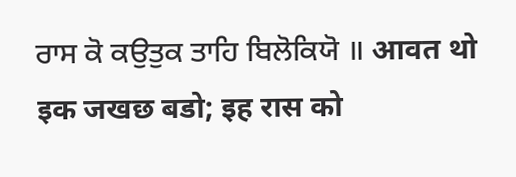ਰਾਸ ਕੋ ਕਉਤੁਕ ਤਾਹਿ ਬਿਲੋਕਿਯੋ ॥ आवत थो इक जखछ बडो; इह रास को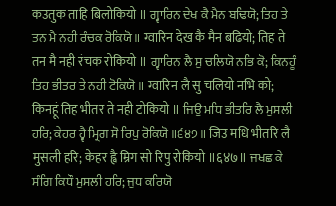कउतुक ताहि बिलोकियो ॥ ਗ੍ਵਾਰਿਨ ਦੇਖ ਕੈ ਮੈਨ ਬਢਿਯੋ; ਤਿਹ ਤੇ ਤਨ ਮੈ ਨਹੀ ਰੰਚਕ ਰੋਕਿਯੋ ॥ ग्वारिन देख कै मैन बढियो; तिह ते तन मै नही रंचक रोकियो ॥ ਗ੍ਵਾਰਿਨ ਲੈ ਸੁ ਚਲਿਯੋ ਨਭਿ ਕੋ; ਕਿਨਹੂੰ ਤਿਹ ਭੀਤਰ ਤੇ ਨਹੀ ਟੋਕਿਯੋ ॥ ग्वारिन लै सु चलियो नभि को; किनहूं तिह भीतर ते नही टोकियो ॥ ਜਿਉ ਮਧਿ ਭੀਤਰਿ ਲੈ ਮੁਸਲੀ ਹਰਿ; ਕੇਹਰ ਹ੍ਵੈ ਮ੍ਰਿਗ ਸੋ ਰਿਪੁ ਰੋਕਿਯੋ ॥੬੪੭॥ जिउ मधि भीतरि लै मुसली हरि; केहर ह्वै म्रिग सो रिपु रोकियो ॥६४७॥ ਜਖਛ ਕੇ ਸੰਗਿ ਕਿਧੌ ਮੁਸਲੀ ਹਰਿ; ਜੁਧ ਕਰਿਯੋ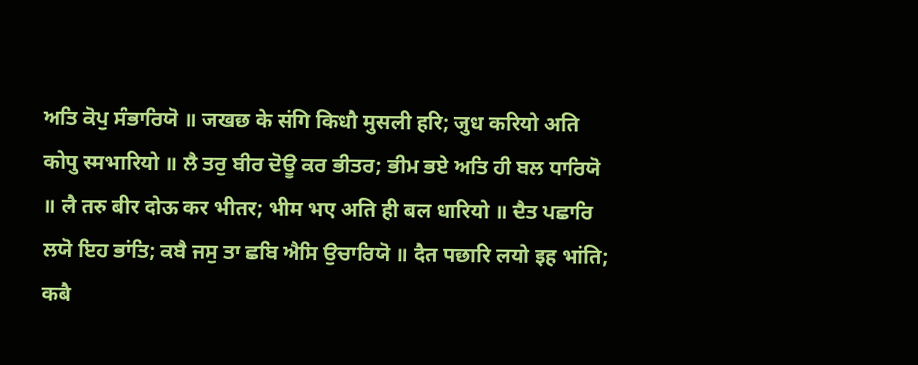ਅਤਿ ਕੋਪੁ ਸੰਭਾਰਿਯੋ ॥ जखछ के संगि किधौ मुसली हरि; जुध करियो अति कोपु स्मभारियो ॥ ਲੈ ਤਰੁ ਬੀਰ ਦੋਊ ਕਰ ਭੀਤਰ; ਭੀਮ ਭਏ ਅਤਿ ਹੀ ਬਲ ਧਾਰਿਯੋ ॥ लै तरु बीर दोऊ कर भीतर; भीम भए अति ही बल धारियो ॥ ਦੈਤ ਪਛਾਰਿ ਲਯੋ ਇਹ ਭਾਂਤਿ; ਕਬੈ ਜਸੁ ਤਾ ਛਬਿ ਐਸਿ ਉਚਾਰਿਯੋ ॥ दैत पछारि लयो इह भांति; कबै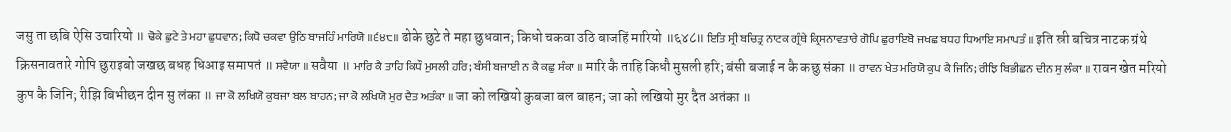जसु ता छबि ऐसि उचारियो ॥ ਢੋਕੇ ਛੁਟੇ ਤੇ ਮਹਾ ਛੁਧਵਾਨ; ਕਿਧੋ ਚਕਵਾ ਉਠਿ ਬਾਜਹਿੰ ਮਾਰਿਯੋ ॥੬੪੮॥ ढोके छुटे ते महा छुधवान; किधो चकवा उठि बाजहिं मारियो ॥६४८॥ ਇਤਿ ਸ੍ਰੀ ਬਚਿਤ੍ਰ ਨਾਟਕ ਗ੍ਰੰਥੇ ਕ੍ਰਿਸਨਾਵਤਾਰੇ ਗੋਪਿ ਛੁਰਾਇਬੋ ਜਖਛ ਬਧਹ ਧਿਆਇ ਸਮਾਪਤੰ ॥ इति स्री बचित्र नाटक ग्रंथे क्रिसनावतारे गोपि छुराइबो जखछ बधह धिआइ समापतं ॥ ਸਵੈਯਾ ॥ सवैया ॥ ਮਾਰਿ ਕੈ ਤਾਹਿ ਕਿਧੌ ਮੁਸਲੀ ਹਰਿ; ਬੰਸੀ ਬਜਾਈ ਨ ਕੈ ਕਛੁ ਸੰਕਾ ॥ मारि कै ताहि किधौ मुसली हरि; बंसी बजाई न कै कछु संका ॥ ਰਾਵਨ ਖੇਤ ਮਰਿਯੋ ਕੁਪ ਕੈ ਜਿਨਿ; ਰੀਝਿ ਬਿਭੀਛਨ ਦੀਨ ਸੁ ਲੰਕਾ ॥ रावन खेत मरियो कुप कै जिनि; रीझि बिभीछन दीन सु लंका ॥ ਜਾ ਕੋ ਲਖਿਯੋ ਕੁਬਜਾ ਬਲ ਬਾਹਨ; ਜਾ ਕੋ ਲਖਿਯੋ ਮੁਰ ਦੈਤ ਅਤੰਕਾ ॥ जा को लखियो कुबजा बल बाहन; जा को लखियो मुर दैत अतंका ॥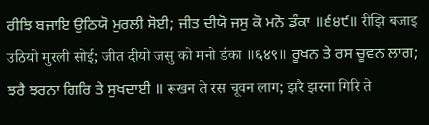ਰੀਝਿ ਬਜਾਇ ਉਠਿਯੋ ਮੁਰਲੀ ਸੋਈ; ਜੀਤ ਦੀਯੋ ਜਸੁ ਕੋ ਮਨੋ ਡੰਕਾ ॥੬੪੯॥ रीझि बजाइ उठियो मुरली सोई; जीत दीयो जसु को मनो डंका ॥६४९॥ ਰੂਖਨ ਤੇ ਰਸ ਚੂਵਨ ਲਾਗ; ਝਰੈ ਝਰਨਾ ਗਿਰਿ ਤੇ ਸੁਖਦਾਈ ॥ रूखन ते रस चूवन लाग; झरै झरना गिरि ते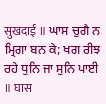सुखदाई ॥ ਘਾਸ ਚੁਗੈ ਨ ਮ੍ਰਿਗਾ ਬਨ ਕੇ; ਖਗ ਰੀਝ ਰਹੇ ਧੁਨਿ ਜਾ ਸੁਨਿ ਪਾਈ ॥ घास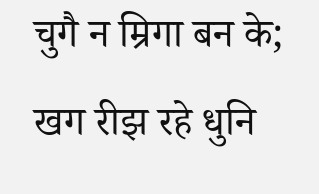चुगै न म्रिगा बन के; खग रीझ रहे धुनि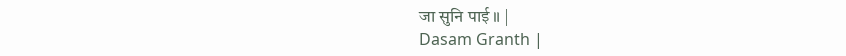जा सुनि पाई ॥ |
Dasam Granth |